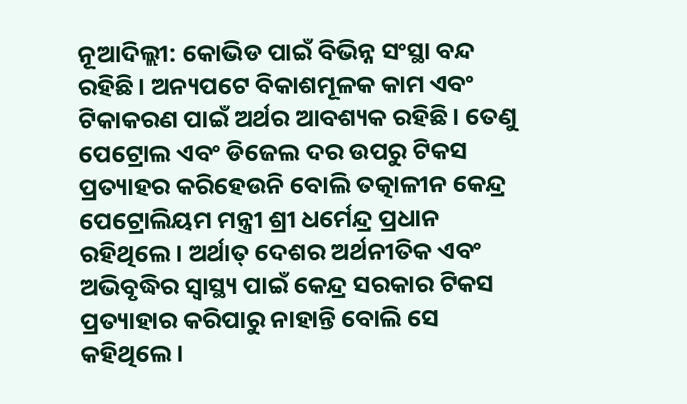ନୂଆଦିଲ୍ଲୀ: କୋଭିଡ ପାଇଁ ବିଭିନ୍ନ ସଂସ୍ଥା ବନ୍ଦ ରହିଛି। ଅନ୍ୟପଟେ ବିକାଶମୂଳକ କାମ ଏବଂ ଟିକାକରଣ ପାଇଁ ଅର୍ଥର ଆବଶ୍ୟକ ରହିଛି। ତେଣୁ ପେଟ୍ରୋଲ ଏବଂ ଡିଜେଲ ଦର ଉପରୁ ଟିକସ ପ୍ରତ୍ୟାହର କରିହେଉନି ବୋଲି ତତ୍କାଳୀନ କେନ୍ଦ୍ର ପେଟ୍ରୋଲିୟମ ମନ୍ତ୍ରୀ ଶ୍ରୀ ଧର୍ମେନ୍ଦ୍ର ପ୍ରଧାନ ରହିଥିଲେ। ଅର୍ଥାତ୍ ଦେଶର ଅର୍ଥନୀତିକ ଏବଂ ଅଭିବୃଦ୍ଧିର ସ୍ୱାସ୍ଥ୍ୟ ପାଇଁ କେନ୍ଦ୍ର ସରକାର ଟିକସ ପ୍ରତ୍ୟାହାର କରିପାରୁ ନାହାନ୍ତି ବୋଲି ସେ କହିଥିଲେ।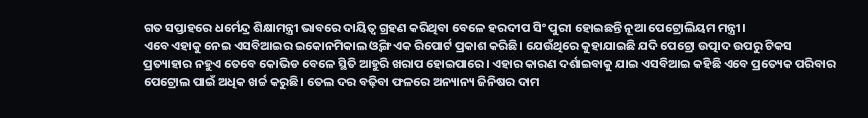ଗତ ସପ୍ତାହରେ ଧର୍ମେନ୍ଦ୍ର ଶିକ୍ଷାମନ୍ତ୍ରୀ ଭାବରେ ଦାୟିତ୍ୱ ଗ୍ରହଣ କରିଥିବା ବେଳେ ହରଦୀପ ସିଂ ପୁରୀ ହୋଇଛନ୍ତି ନୂଆ ପେଟ୍ରୋଲିୟମ ମନ୍ତ୍ରୀ।
ଏବେ ଏହାକୁ ନେଇ ଏସବିଆଇର ଇକୋନମିକାଲ ଓ୍ୱିଙ୍ଗ ଏକ ରିପୋର୍ଟ ପ୍ରକାଶ କରିଛି। ଯେଉଁଥିରେ କୁହାଯାଇଛି ଯଦି ପେଟ୍ରୋ ଉତ୍ପାଦ ଉପରୁ ଟିକସ ପ୍ରତ୍ୟାହାର ନହୁଏ ତେବେ କୋଭିଡ ବେଳେ ସ୍ଥିତି ଆହୁରି ଖରାପ ହୋଇପାରେ। ଏହାର କାରଣ ଦର୍ଶାଇବାକୁ ଯାଇ ଏସବିଆଇ କହିଛି ଏବେ ପ୍ରତ୍ୟେକ ପରିବାର ପେଟ୍ରୋଲ ପାଇଁ ଅଧିକ ଖର୍ଚ୍ଚ କରୁଛି। ତେଲ ଦର ବଢ଼ିବା ଫଳରେ ଅନ୍ୟାନ୍ୟ ଜିନିଷର ଦାମ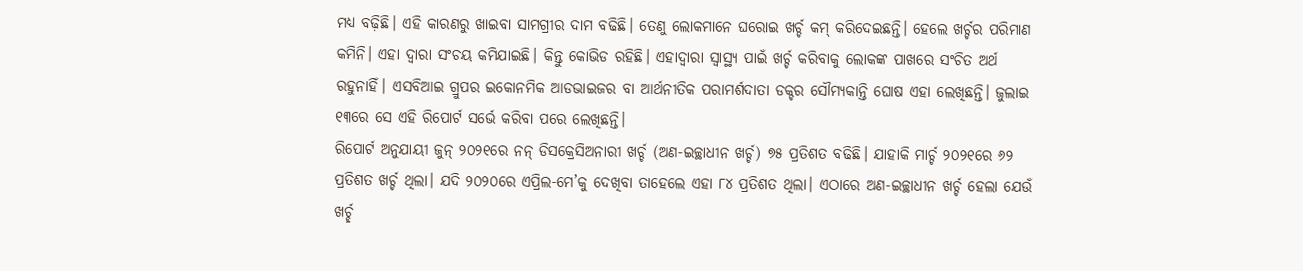ମଧ୍ୟ ବଢ଼ିଛି। ଏହି କାରଣରୁ ଖାଇବା ସାମଗ୍ରୀର ଦାମ ବଢିଛି। ତେଣୁ ଲୋକମାନେ ଘରୋଇ ଖର୍ଚ୍ଚ କମ୍ କରିଦେଇଛନ୍ତି। ହେଲେ ଖର୍ଚ୍ଚର ପରିମାଣ କମିନି। ଏହା ଦ୍ୱାରା ସଂଚୟ କମିଯାଇଛି। କିନ୍ତୁ କୋଭିଡ ରହିଛି। ଏହାଦ୍ୱାରା ସ୍ୱାସ୍ଥ୍ୟ ପାଇଁ ଖର୍ଚ୍ଚ କରିବାକୁ ଲୋକଙ୍କ ପାଖରେ ସଂଚିତ ଅର୍ଥ ରହୁନାହିଁ। ଏସବିଆଇ ଗ୍ରୁପର ଇକୋନମିକ ଆଡଭାଇଜର ବା ଆର୍ଥନୀତିକ ପରାମର୍ଶଦାତା ଡକ୍ଚର ସୌମ୍ୟକାନ୍ତି ଘୋଷ ଏହା ଲେଖିଛନ୍ତି। ଜୁଲାଇ ୧୩ରେ ସେ ଏହି ରିପୋର୍ଟ ସର୍ଭେ କରିବା ପରେ ଲେଖିଛନ୍ତି।
ରିପୋର୍ଟ ଅନୁଯାୟୀ ଜୁନ୍ ୨୦୨୧ରେ ନନ୍ ଡିସକ୍ରେସିଅନାରୀ ଖର୍ଚ୍ଚ (ଅଣ-ଇଚ୍ଛାଧୀନ ଖର୍ଚ୍ଚ) ୭୫ ପ୍ରତିଶତ ବଢିଛି। ଯାହାକି ମାର୍ଚ୍ଚ ୨୦୨୧ରେ ୬୨ ପ୍ରତିଶତ ଖର୍ଚ୍ଚ ଥିଲା। ଯଦି ୨୦୨୦ରେ ଏପ୍ରିଲ-ମେ’କୁ ଦେଖିବା ତାହେଲେ ଏହା ୮୪ ପ୍ରତିଶତ ଥିଲା। ଏଠାରେ ଅଣ-ଇଚ୍ଛାଧୀନ ଖର୍ଚ୍ଚ ହେଲା ଯେଉଁ ଖର୍ଚ୍ଛ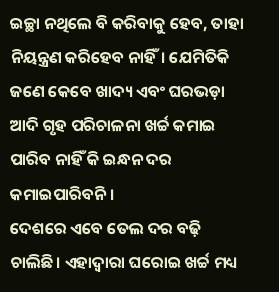ଇଚ୍ଛା ନଥିଲେ ବି କରିବାକୁ ହେବ, ତାହା ନିୟନ୍ତ୍ରଣ କରିହେବ ନାହିଁ। ଯେମିତିକି ଜଣେ କେବେ ଖାଦ୍ୟ ଏବଂ ଘରଭଡ଼ା ଆଦି ଗୃହ ପରିଚାଳନା ଖର୍ଚ୍ଚ କମାଇ ପାରିବ ନାହିଁ କି ଇନ୍ଧନ ଦର କମାଇପାରିବନି।
ଦେଶରେ ଏବେ ତେଲ ଦର ବଢ଼ି ଚାଲିଛି। ଏହାଦ୍ୱାରା ଘରୋଇ ଖର୍ଚ୍ଚ ମଧ୍ୟ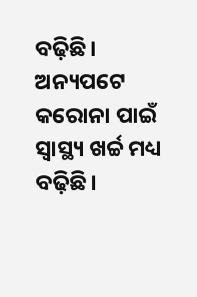ବଢ଼ିଛି। ଅନ୍ୟପଟେ କରୋନା ପାଇଁ ସ୍ୱାସ୍ଥ୍ୟ ଖର୍ଚ୍ଚ ମଧ୍ୟ ବଢ଼ିଛି।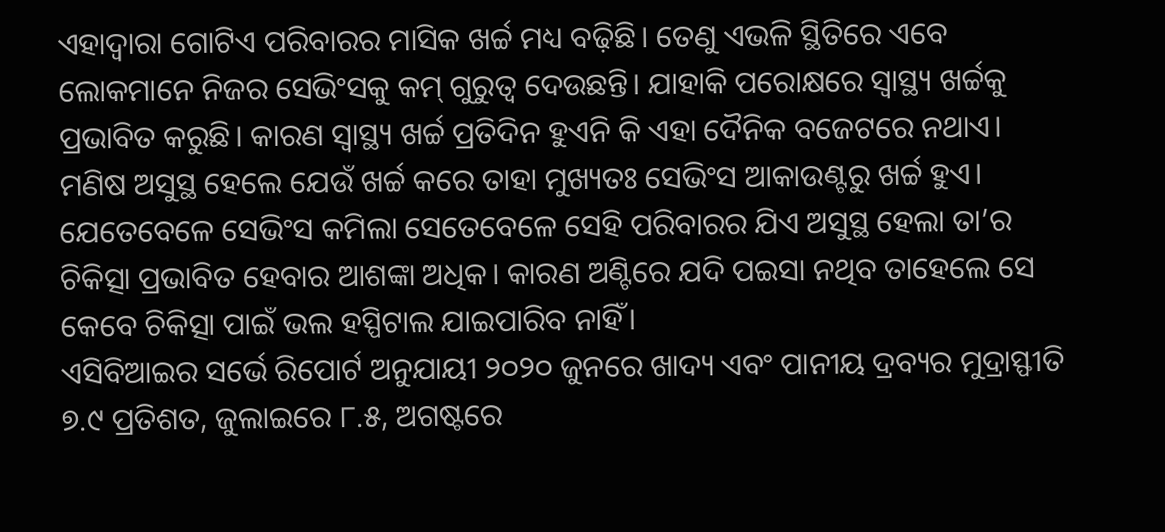ଏହାଦ୍ୱାରା ଗୋଟିଏ ପରିବାରର ମାସିକ ଖର୍ଚ୍ଚ ମଧ୍ୟ ବଢ଼ିଛି। ତେଣୁ ଏଭଳି ସ୍ଥିତିରେ ଏବେ ଲୋକମାନେ ନିଜର ସେଭିଂସକୁ କମ୍ ଗୁରୁତ୍ୱ ଦେଉଛନ୍ତି। ଯାହାକି ପରୋକ୍ଷରେ ସ୍ୱାସ୍ଥ୍ୟ ଖର୍ଚ୍ଚକୁ ପ୍ରଭାବିତ କରୁଛି। କାରଣ ସ୍ୱାସ୍ଥ୍ୟ ଖର୍ଚ୍ଚ ପ୍ରତିଦିନ ହୁଏନି କି ଏହା ଦୈନିକ ବଜେଟରେ ନଥାଏ। ମଣିଷ ଅସୁସ୍ଥ ହେଲେ ଯେଉଁ ଖର୍ଚ୍ଚ କରେ ତାହା ମୁଖ୍ୟତଃ ସେଭିଂସ ଆକାଉଣ୍ଟରୁ ଖର୍ଚ୍ଚ ହୁଏ। ଯେତେବେଳେ ସେଭିଂସ କମିଲା ସେତେବେଳେ ସେହି ପରିବାରର ଯିଏ ଅସୁସ୍ଥ ହେଲା ତା’ର ଚିକିତ୍ସା ପ୍ରଭାବିତ ହେବାର ଆଶଙ୍କା ଅଧିକ। କାରଣ ଅଣ୍ଟିରେ ଯଦି ପଇସା ନଥିବ ତାହେଲେ ସେ କେବେ ଚିକିତ୍ସା ପାଇଁ ଭଲ ହସ୍ପିଟାଲ ଯାଇପାରିବ ନାହିଁ।
ଏସିବିଆଇର ସର୍ଭେ ରିପୋର୍ଟ ଅନୁଯାୟୀ ୨୦୨୦ ଜୁନରେ ଖାଦ୍ୟ ଏବଂ ପାନୀୟ ଦ୍ରବ୍ୟର ମୁଦ୍ରାସ୍ଫୀତି ୭.୯ ପ୍ରତିଶତ, ଜୁଲାଇରେ ୮.୫, ଅଗଷ୍ଟରେ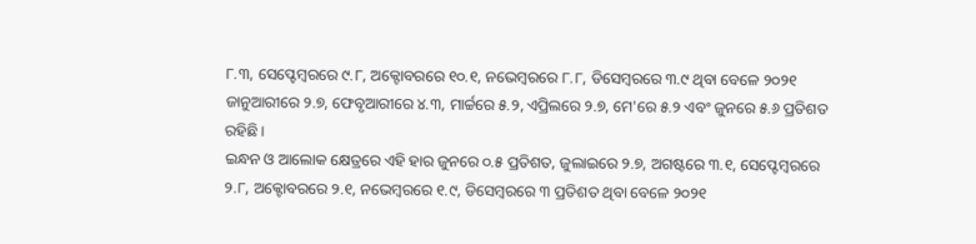୮.୩, ସେପ୍ଟେମ୍ୱରରେ ୯.୮, ଅକ୍ଟୋବରରେ ୧୦.୧, ନଭେମ୍ୱରରେ ୮.୮, ଡିସେମ୍ୱରରେ ୩.୯ ଥିବା ବେଳେ ୨୦୨୧ ଜାନୁଆରୀରେ ୨.୭, ଫେବୃଆରୀରେ ୪.୩, ମାର୍ଚ୍ଚରେ ୫.୨, ଏପ୍ରିଲରେ ୨.୭, ମେ'ରେ ୫.୨ ଏବଂ ଜୁନରେ ୫.୬ ପ୍ରତିଶତ ରହିଛି।
ଇନ୍ଧନ ଓ ଆଲୋକ କ୍ଷେତ୍ରରେ ଏହି ହାର ଜୁନରେ ୦.୫ ପ୍ରତିଶତ, ଜୁଲାଇରେ ୨.୭, ଅଗଷ୍ଟରେ ୩.୧, ସେପ୍ଟେମ୍ୱରରେ ୨.୮, ଅକ୍ଟୋବରରେ ୨.୧, ନଭେମ୍ୱରରେ ୧.୯, ଡିସେମ୍ୱରରେ ୩ ପ୍ରତିଶତ ଥିବା ବେଳେ ୨୦୨୧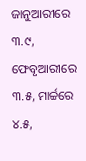ଜାନୁଆରୀରେ ୩.୯, ଫେବୃଆରୀରେ ୩.୫, ମାର୍ଚ୍ଚରେ ୪.୫,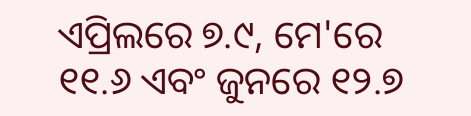ଏପ୍ରିଲରେ ୭.୯, ମେ'ରେ ୧୧.୬ ଏବଂ ଜୁନରେ ୧୨.୭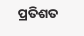ପ୍ରତିଶତ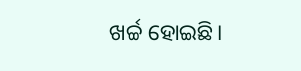ଖର୍ଚ୍ଚ ହୋଇଛି।